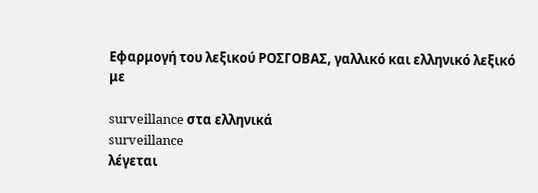Εφαρμογή του λεξικού ΡΟΣΓΟΒΑΣ, γαλλικό και ελληνικό λεξικό με

surveillance στα ελληνικά
surveillance
λέγεται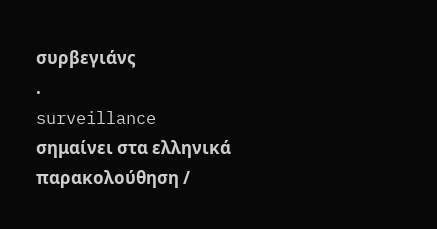συρβεγιάνς
.
surveillance
σημαίνει στα ελληνικά
παρακολούθηση /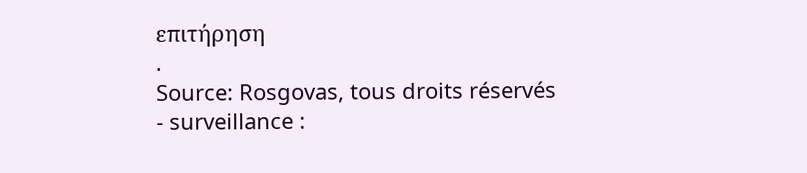επιτήρηση
.
Source: Rosgovas, tous droits réservés
- surveillance :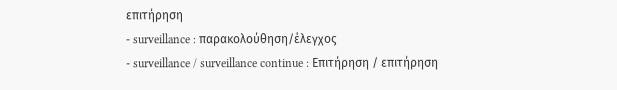επιτήρηση
- surveillance : παρακολούθηση/έλεγχος
- surveillance / surveillance continue : Επιτήρηση / επιτήρηση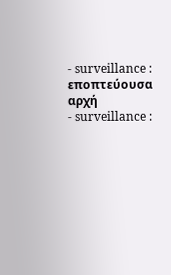- surveillance : εποπτεύουσα αρχή
- surveillance :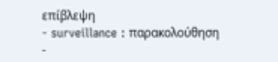επίβλεψη
- surveillance : παρακολούθηση
-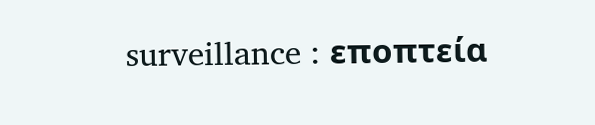surveillance : εποπτεία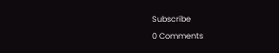Subscribe
0 Comments